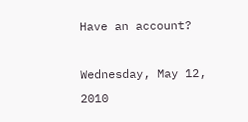Have an account?

Wednesday, May 12, 2010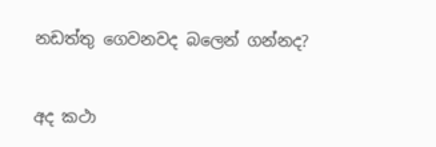නඩත්තු ගෙවනවද බලෙන් ගන්නද?


අද කථා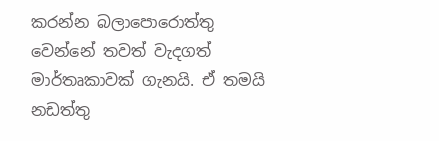කරන්න බලාපොරොත්තු වෙන්නේ තවත් වැදගත් මාර්තෘකාවක් ගැනයි. ඒ තමයි නඩත්තු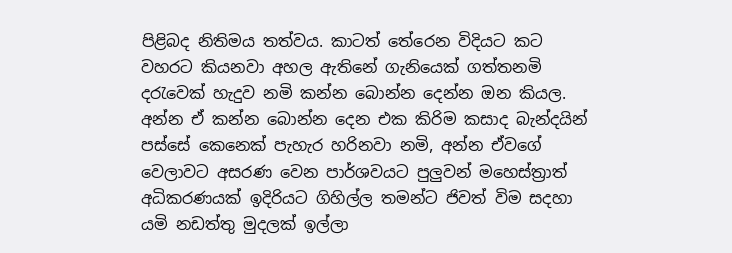පිළිබද නිතිමය තත්වය. කාටත් තේරෙන විදියට කට වහරට කියනවා අහල ඇතිනේ ගැනියෙක් ගත්තනමි දරැවෙක් හැදුව නමි කන්න බොන්න දෙන්න ඔන කියල. අන්න ඒ කන්න බොන්න දෙන එක කිරිම කසාද බැන්දයින් පස්සේ කෙනෙක් පැහැර හරිනවා නමි, අන්න ඒවගේ වෙලාවට අසරණ වෙන පාර්ශවයට පුලුවන් මහෙස්ත්‍රාත් අධිකරණයක් ඉදිරියට ගිහිල්ල තමන්ට ජිවත් විම සදහා යමි නඩත්තු මුදලක් ඉල්ලා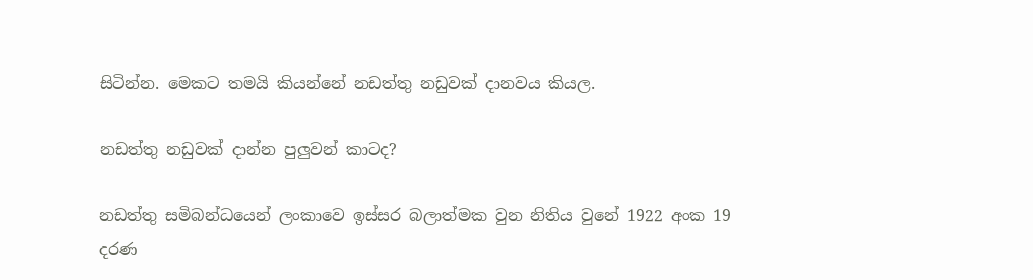සිටින්න. මෙකට තමයි කියන්නේ නඩත්තු නඩුවක් දානවය කියල.

නඩත්තු නඩුවක් දාන්න පුලුවන් කාටද?

නඩත්තු සමිබන්ධයෙන් ලංකාවෙ ඉස්සර බලාත්මක වුන නිතිය වුනේ 1922 අංක 19 දරණ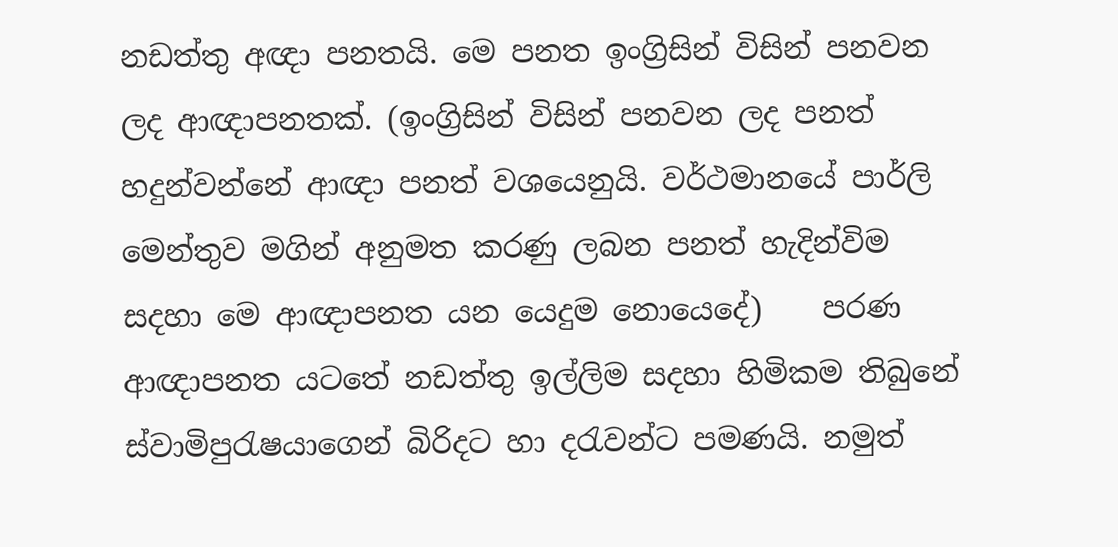නඩත්තු අඥා පනතයි. මෙ පනත ඉංග්‍රිසින් විසින් පනවන ලද ආඥාපනතක්. (ඉංග්‍රිසින් විසින් පනවන ලද පනත් හදුන්වන්නේ ආඥා පනත් වශයෙනුයි. වර්ථමානයේ පාර්ලි මෙන්තුව මගින් අනුමත කරණු ලබන පනත් හැදින්විම සදහා මෙ ආඥාපනත යන යෙදුම නොයෙදේ)    පරණ ආඥාපනත යටතේ නඩත්තු ඉල්ලිම සදහා හිමිකම තිබුනේ ස්වාමිපුරැෂයාගෙන් බිරිදට හා දරැවන්ට පමණයි. නමුත්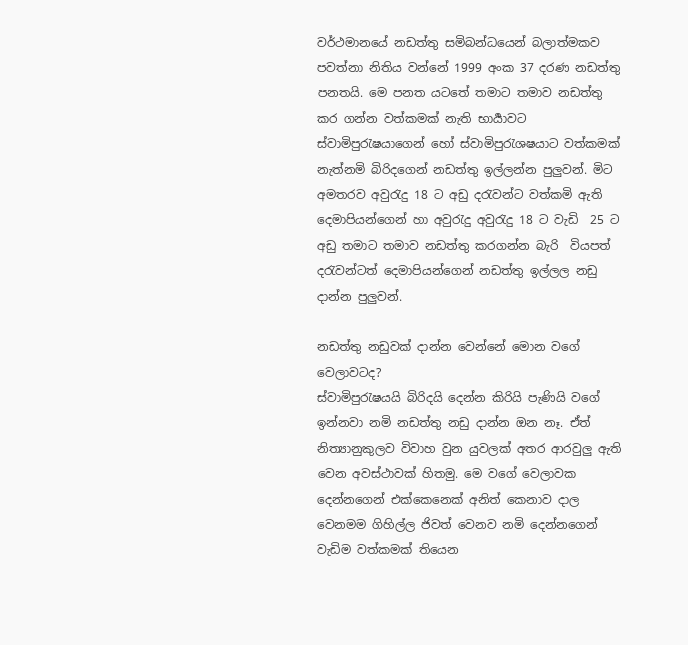වර්ථමානයේ නඩත්තු සමිබන්ධයෙන් බලාත්මකව පවත්නා නිතිය වන්නේ 1999 අංක 37 දරණ නඩත්තු පනතයි. මෙ පනත යටතේ තමාට තමාව නඩත්තු කර ගන්න වත්කමක් නැති භාර්‍යාවට ස්වාමිපුරැෂයාගෙන් හෝ ස්වාමිපුරැශෂයා‍ට වත්කමක් නැත්නමි බිරිදගෙන් නඩත්තු ඉල්ලන්න පුලුවන්. මිට අමතරව අවුරැදු 18 ට අඩු දරැවන්ට වත්කමි ඇති දෙමාපියන්ගෙන් හා අවුරැදු අවුරැදු 18 ට වැඩි  25 ට අඩු තමාට තමාව නඩත්තු කරගන්න බැරි  වියපත් දරැවන්ටත් දෙමාපියන්ගෙන් නඩත්තු ඉල්ලල නඩු දාන්න පුලුවන්.

නඩත්තු නඩුවක් දාන්න වෙන්නේ මොන වගේ වෙලාවටද?
ස්වාමිපුරැෂයයි බිරිදයි දෙන්න කිරියි පැණියි වගේ ඉන්නවා නමි නඩත්තු නඩු දාන්න ඔන නෑ. ඒත් නිත්‍යානුකුලව විවාහ වුන යුවලක් අතර ආරවුලු ඇති වෙන අවස්ථාවක් හිතමු. මෙ වගේ වෙලාවක දෙන්නගෙන් එක්කෙනෙක් අනිත් කෙනාව දාල වෙනමම ගිහිල්ල ජිවත් වෙනව නමි දෙන්නගෙන් වැඩිම වත්කමක් තියෙන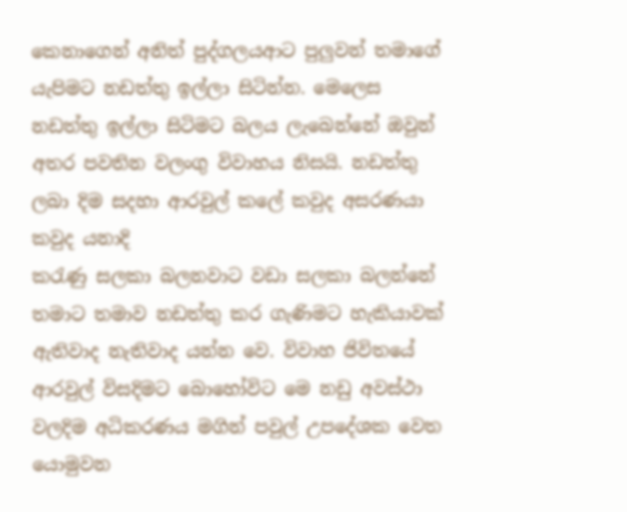කෙ‍නාගෙන් අනිත් පුද්ගලයආට පුලුවන් තමාගේ යැපිමට නඩත්තු ඉල්ලා සිටින්න. මෙලෙස නඩත්තු ඉල්ලා සිටිමට බලය ලැබෙන්නේ ඔවුන් අතර පවතින වලංගු විවාහය නිසයි. නඩත්තු ලබා දිම සදහා ආරවුල් කලේ කවුද අසරණයා කවුද යනාදි
කරැණු සලකා බලනවාට වඩා සලකා බලන්නේ තමාට තමාව නඩත්තු කර ගැණිමට හැකියාවක් ඇතිවාද නැතිවාද යන්න වෙ. විවාහ ජිවිතයේ ආරවුල් විසදිමට බොහෝවිට මෙ නඩු අවස්ථා වලදිම අධිකරණය මගින් පවුල් උපදේශක වෙත යොමුවන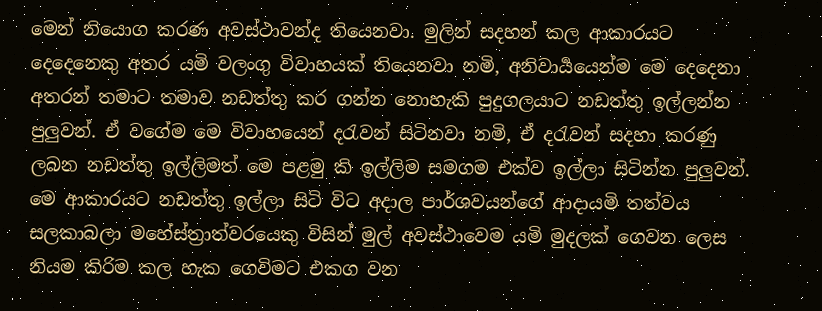මෙන් නියොග කරණ අවස්ථාවන්ද තියෙනවා. මුලින් සදහන් කල ආකාරයට දෙදෙනෙකු අතර යමි වලංගු විවාහයක් තියෙනවා නමි, අනිවාර්‍යයෙන්ම මෙ දෙදෙනා අතරන් තමාට තමාව නඩත්තු කර ගන්න නොහැකි පුදුගලයාට නඩත්තු ඉල්ලන්න පුලුවන්. ඒ වගේම මෙ විවාහයෙන් දරැවන් සිටිනවා නමි, ඒ දරැවන් සදහා කරණු ලබන නඩත්තු ඉල්ලිමත් මෙ පළමු කි ඉල්ලිම සමගම එක්ව ඉල්ලා සිටින්න පුලුවන්. මෙ ආකාරයට නඩත්තු ඉල්ලා සිටි විට අදාල පාර්ශවයන්ගේ ආදායමි තත්වය සලකාබලා මහේස්ත්‍රාත්වරයෙකු විසින් මුල් අවස්ථාවෙම යමි මුදලක් ගෙවන ලෙස නියම කිරිම කල හැක ගෙවිමට එකග වන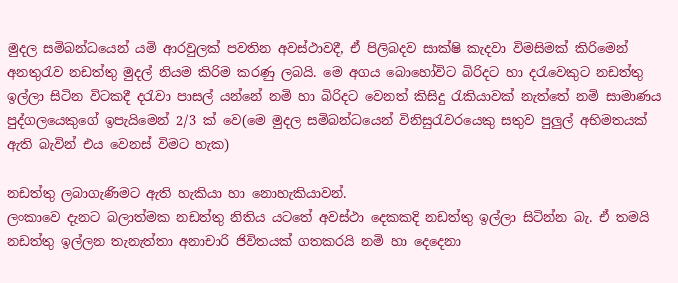මුදල සමිබන්ධයෙන් යමි ආරවුලක් පවතින අවස්ථාවදී, ඒ පිලිබදව සාක්ෂි කැදවා විමසිමක් කිරිමෙන් අනතුරැව නඩත්තු මුදල් නියම කිරිම කරණු ලබයි. මෙ අගය බොහෝවිට බිරිදට හා දරැවෙකුට නඩත්තු ඉල්ලා සිටින විටකදී දරැවා පාසල් යන්නේ නමි හා බිරිදට වෙනත් කිසිදු රැකියාවක් නැත්තේ නමි සාමාණය පුද්ගලයෙකුගේ ඉපැයිමෙන් 2/3 ක් වෙ(මෙ මුදල සමිබන්ධයෙන් විනිසුරැවරයෙකු සතුව පුලුල් අභිමතයක් ඇති බැවින් එය වෙනස් විමට හැක)

නඩත්තු ලබාගැණිමට ඇති හැකියා හා නොහැකියාවන්.
ලංකාවෙ දැනට බලාත්මක නඩත්තු නිතිය යටතේ අවස්ථා දෙකකදි නඩත්තු ඉල්ලා සිටින්න බැ. ඒ තමයි නඩත්තු ඉල්ලන තැනැත්තා අනාචාරි ජිවිතයක් ගතකරයි නමි හා දෙදෙනා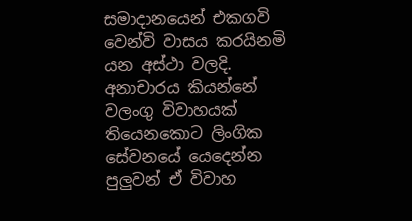සමාදානයෙන් එකගවි වෙන්වි වාසය කරයිනමි යන අස්ථා වලදි. අනාචාරය කියන්නේ වලංගු විවාහයක් තියෙනකොට ලිංගික සේවනයේ යෙදෙන්න පුලුවන් ඒ විවාහ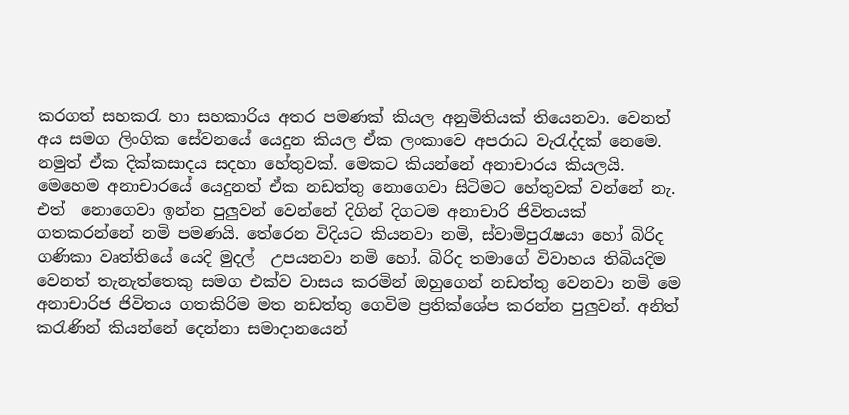කරගත් සහකරැ හා සහකාරිය අතර පමණක් කියල අනුමිතියක් තියෙනවා. වෙනත් අය සමග ලිංගික සේවනයේ යෙදුන කියල ඒක ලංකාවෙ අපරාධ වැරැද්දක් නෙමෙ. නමුත් ඒක දික්කසාදය සදහා හේතුවක්. මෙකට කියන්නේ අනාචාරය කියලයි. මෙහෙම අනාචාරයේ යෙදුනත් ඒක නඩත්තු නොගෙවා සිටිමට හේතුවක් වන්නේ නැ. එත්  නොගෙවා ඉන්න පුලුවන් වෙන්නේ දිගින් දිගටම අනාචාරි ජිවිතයක් ගතකරන්නේ නමි පමණයි. තේරෙන විදියට කියනවා නමි, ස්වාමිපුරැෂයා හෝ බිරිද ගණිකා වෘත්තියේ යෙදි මුදල්  උපයනවා නමි හෝ. බිරිද තමාගේ විවාහය තිබියදිම වෙනත් තැනැත්තෙකු සමග එක්ව වාසය කරමින් ඔහුගෙන් නඩත්තු වෙනවා නමි මෙ අනාචාරිජ ජිවිතය ගතකිරිම මත නඩත්තු ගෙවිම ප්‍රතික්ශේප කරන්න පුලුවන්. අනිත් කරැණින් කියන්නේ දෙන්නා සමාදානයෙන්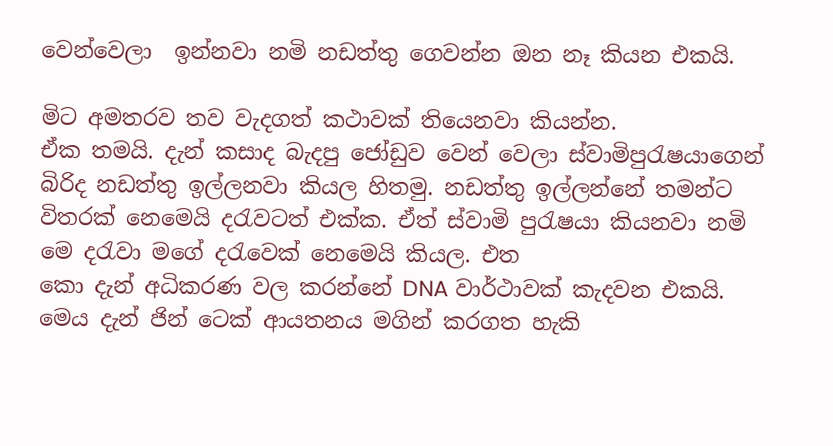වෙන්වෙලා  ඉන්නවා නමි නඩත්තු ගෙවන්න ඔන නෑ කියන එකයි.

මිට අමතරව තව වැදගත් කථාවක් තියෙනවා කියන්න.
ඒක තමයි. දැන් කසාද බැදපු ජෝඩුව වෙන් වෙලා ස්වාමිපුරැෂයාගෙන් බිරිද නඩත්තු ඉල්ලනවා කියල හිතමු. නඩත්තු ඉල්ලන්නේ තමන්ට විතරක් නෙමෙයි දරැවටත් එක්ක. ඒත් ස්වාමි පුරැෂයා කියනවා නමි මෙ දරැවා මගේ දරැවෙක් නෙමෙයි කියල. එත
කො දැන් අධිකරණ වල කරන්නේ DNA වාර්ථාවක් කැදවන එකයි. මෙය දැන් ජින් ටෙක් ආයතනය මගින් කරගත හැකි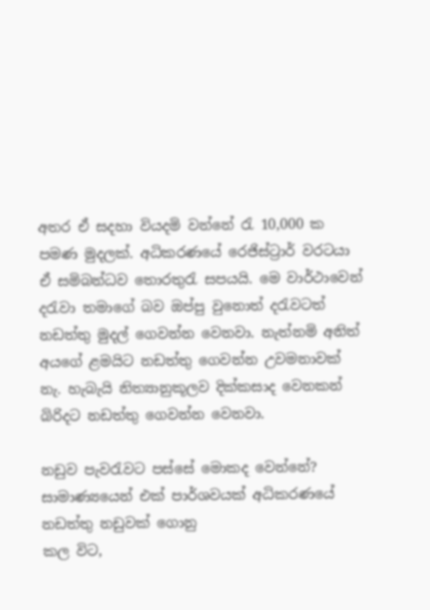අතර ඒ සදහා වියදමි වන්නේ රැ 10,000 ක පමණ මුදලක්. අධිකරණයේ රෙජිස්ට්‍රාර් වරටයා ඒ සමිබන්ධව තොරතුරැ සපයයි. මෙ වාර්ථාවෙන් දරැවා තමාගේ බව ඔප්පු වුනොත් දරැවටත් නඩත්තු මුදල් ගෙවන්න වෙනවා. නැත්නමි අනිත් අයගේ ළමයිට නඩත්තු ගෙවන්න උවමනාවක් නැ. හැබැයි නිත්‍යානුකූලව දික්කසාද වෙනකන් බිරිදට නඩත්තු ගෙවන්න වෙනවා.

නඩුව පැවරැවට පස්සේ මොකද වෙන්නේ?
සාමාණ්‍යයෙන් එක් පාර්ශවයක් අධිකරණයේ නඩත්තු නඩුවක් ගොනු
කල විට,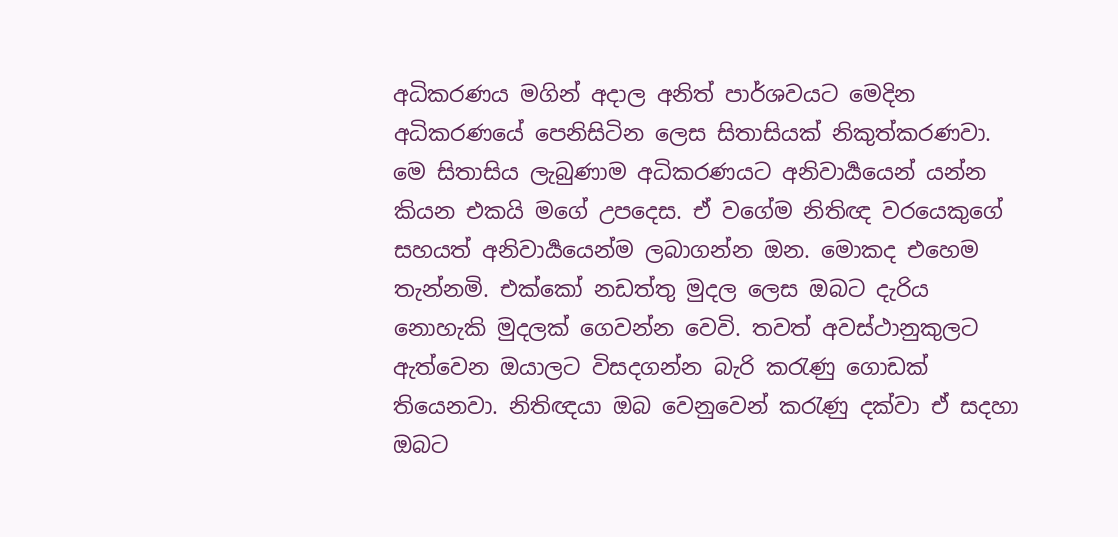අධිකරණය මගින් අදාල අනිත් පාර්ශවයට මෙදින අධිකරණයේ පෙනිසිටින ලෙස සිතාසියක් නිකුත්කරණවා. මෙ සිතාසිය ලැබුණාම අධිකරණයට අනිවාර්‍යයෙන් යන්න කියන එකයි මගේ උපදෙස. ඒ වගේම නිතිඥ වරයෙකුගේ සහයත් අනිවාර්‍යයෙන්ම ලබාගන්න ඔන. මොකද එහෙම තැන්නමි. එක්කෝ නඩත්තු මුදල ලෙස ඔබට දැරිය නොහැකි මුදලක් ගෙවන්න වෙවි. තවත් අවස්ථානුකුලට ඇත්වෙන ඔයාලට විසදගන්න බැරි කරැණු ගොඩක් තියෙනවා. නිතිඥයා ඔබ වෙනුවෙන් කරැණු දක්වා ඒ සදහා ඔබට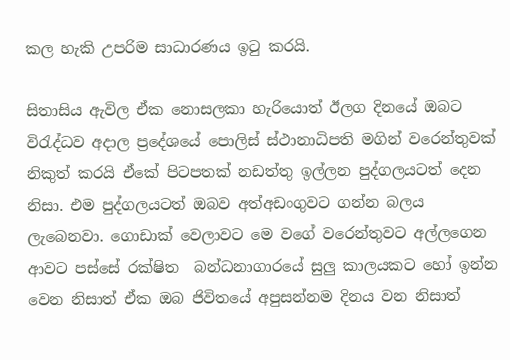කල හැකි උපරිම සාධාරණය ඉටු කරයි.

සිතාසිය ඇවිල ඒක නොසලකා හැරියොත් ඊලග දිනයේ ඔබට විරැද්ධව අදාල ප්‍රදේශයේ පොලිස් ස්ථානාධිපති මගින් වරෙන්තුවක් නිකුත් කරයි ඒකේ පිටපතක් නඩත්තු ඉල්ලන පුද්ගලයටත් දෙන නිසා. එම පුද්ගලයටත් ඔබව අත්අඩංගුවට ගන්න බලය ලැබෙනවා. ගොඩාක් වෙලාවට මෙ වගේ වරෙන්තුවට අල්ලගෙන ආවට පස්සේ රක්ෂිත  බන්ධනාගාරයේ සුලු කාලයකට හෝ ඉන්න වෙන නිසාත් ඒක ඔබ ජිවිතයේ අපුසන්නම දිනය වන නිසාත්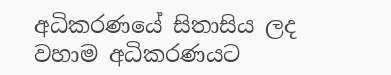අධිකරණයේ සිතාසිය ලද වහාම අධිකරණයට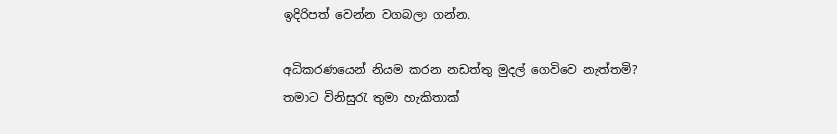ඉදිරිපත් වෙන්න වගබලා ගන්න.

අධිකරණයෙන් නියම කරන නඩත්තු මුදල් ගෙවිවෙ නැත්තමි?
තමාට විනිසුරැ තුමා හැකිතාක්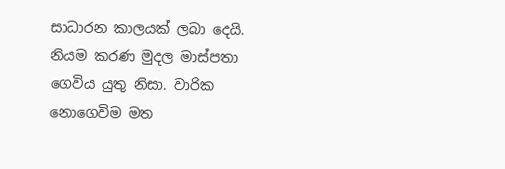සාධාරන කාලයක් ලබා දෙයි. නියම කරණ මුදල මාස්පතා ගෙවිය යුතු නිසා. වාරික නොගෙවිම මත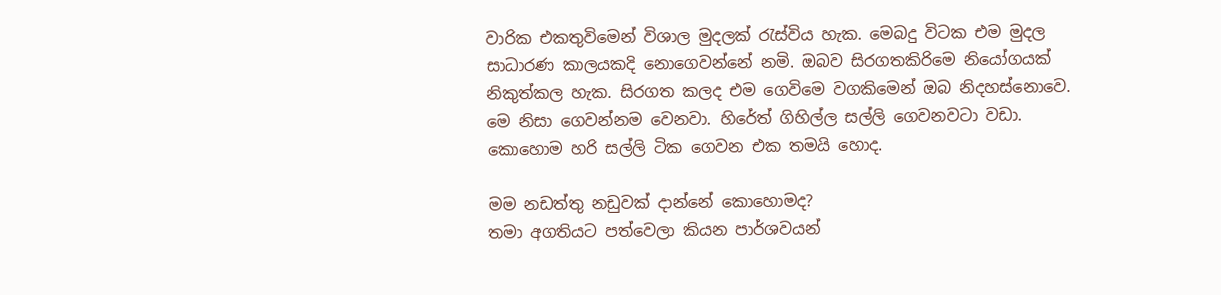වාරික එකතුවිමෙන් විශාල මුදලක් රැස්විය හැක. මෙබදු විටක එම මුදල සාධාරණ කාලයකදි නොගෙවන්නේ නමි. ඔබව සිරගතකිරිමෙ නියෝගයක් නිකුත්කල හැක. සිරගත කලද එම ගෙවිමෙ වගකිමෙන් ඔබ නිදහස්නොවෙ. මෙ නිසා ගෙවන්නම වෙනවා. හිරේත් ගිහිල්ල සල්ලි ගෙවනවටා වඩා. කොහොම හරි සල්ලි ටික ගෙවන එක තමයි හොද.

මම නඩත්තු නඩුවක් දාන්නේ කොහොමද?
තමා අගතියට පත්වෙලා කියන පාර්ශවයන්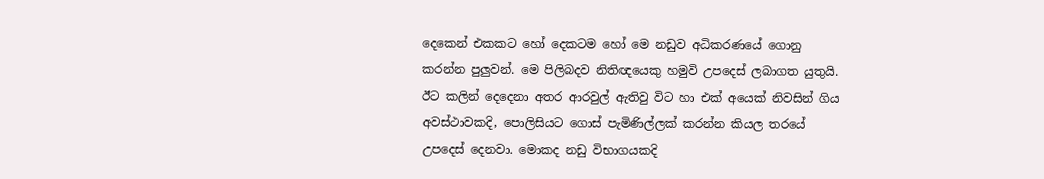දෙකෙන් එකකට හෝ දෙකටම හෝ මෙ නඩුව අධිකරණයේ ගොනු කරන්න පුලුවන්. මෙ පිලිබදව නිතිඥයෙකු හමුවි උපදෙස් ලබාගත යුතුයි. ඊට කලින් දෙදෙනා අතර ආරවුල් ඇතිවු විට හා එක් අයෙක් නිවසින් ගිය අවස්ථාවකදි, පොලිසියට ගොස් පැමිණිල්ලක් කරන්න කියල තරයේ උපදෙස් දෙනවා. මොකද නඩු විභාගයකදි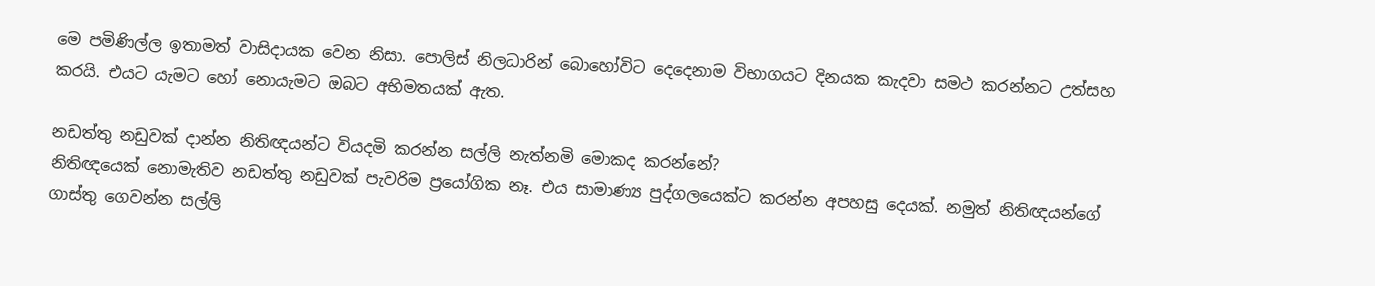මෙ පමිණිල්ල ඉතාමත් වාසිදායක වෙන නිසා. පොලිස් නිලධාරින් බොහෝවිට දෙදෙනාම විභාගයට දිනයක කැදවා සමථ කරන්නට උත්සහ කරයි. එයට යැමට හෝ නොයැමට ඔබට අභිමතයක් ඇත.

නඩත්තු නඩුවක් දාන්න නිතිඥයන්ට වියදමි කරන්න සල්ලි නැත්නමි මොකද කරන්නේ?
නිතිඥයෙක් නොමැතිව නඩත්තු නඩුවක් පැවරිම ප්‍රයෝගික නෑ. එය සාමාණ්‍ය පුද්ගලයෙක්ට කරන්න අපහසු දෙයක්. නමුත් නිතිඥයන්ගේ ගාස්තු ගෙවන්න සල්ලි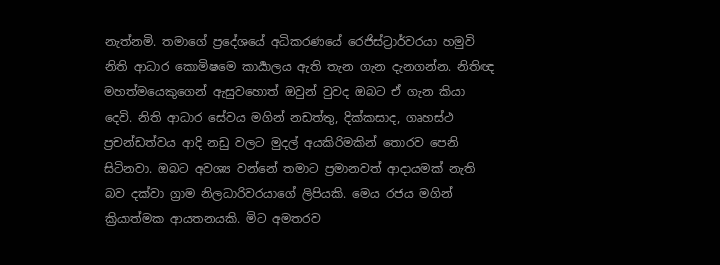නැත්නමි. තමාගේ ප්‍රදේශයේ අධිකරණ‍යේ රෙජිස්ට්‍රාර්වරයා හමුවි නිති ආධාර කොමිෂමෙ කාර්‍යාලය ඇති තැන ගැන දැනගන්න. නිතිඥ මහත්මයෙකුගෙන් ඇසුවහොත් ඔවුන් වුවද ඔබට ඒ ගැන කියා දෙවි. නිති ආධාර සේවය මගින් නඩත්තු, දික්කසාද, ගෘහස්ථ ප්‍රචන්ඩත්වය ආදි නඩු වලට මුදල් අයකිරිමකින් තොරව පෙනි සිටිනවා. ඔබට අවශ්‍ය වන්නේ තමාට ප්‍රමානවත් ආදායමක් නැති බව දක්වා ග්‍රාම නිලධාරිවරයාගේ ලිපියකි. මෙය රජය මගින් ක්‍රියාත්මක ආයතනයකි. මිට අමතරව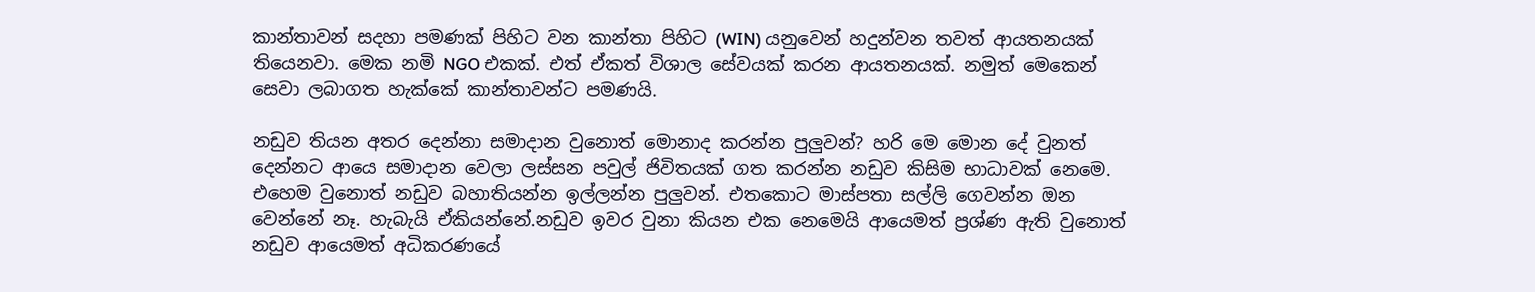කාන්තාවන් සදහා පමණක් පිහිට වන කාන්තා පිහිට (WIN) යනුවෙන් හදුන්වන තවත් ආයතනයක් තියෙනවා. මෙක නමි NGO එකක්. එත් ඒකත් විශාල සේවයක් කරන ආයතනයක්. නමුත් මෙකෙන් සෙවා ලබාගත හැක්කේ කාන්තාවන්ට පමණයි.

නඩුව තියන අතර දෙන්නා සමාදාන වුනොත් මොනාද කරන්න පුලුවන්? හරි මෙ මොන දේ වුනත් දෙන්නට ආයෙ සමාදාන වෙලා ලස්සන පවුල් ජිවිතයක් ගත කරන්න නඩුව කිසිම භාධාවක් නෙමෙ. එහෙම වුනොත් නඩුව බහාතියන්න ඉල්ලන්න පුලුවන්. එතකොට මාස්පතා සල්ලි ගෙවන්න ඔන වෙන්නේ නෑ. හැබැයි ඒකියන්නේ.නඩුව ඉවර වුනා කියන එක නෙමෙයි ආයෙමත් ප්‍රශ්ණ ඇති වුනොත් නඩුව ආයෙමත් අධිකරණයේ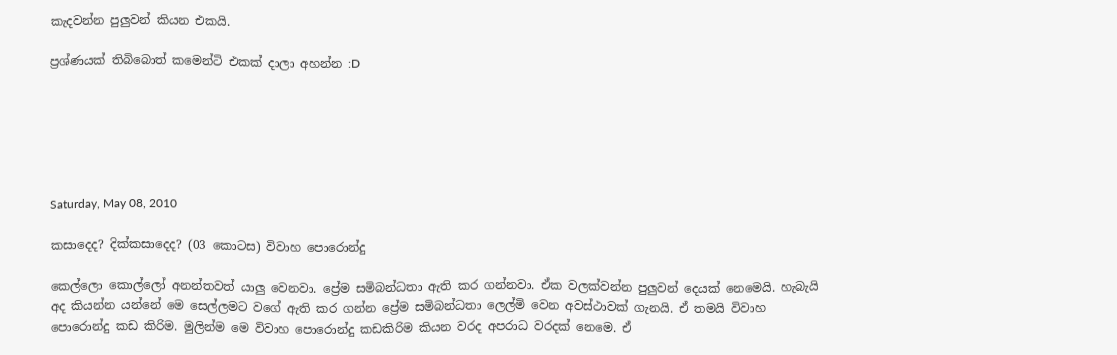කැදවන්න පුලුවන් කියන එකයි.

ප්‍රශ්ණයක් තිබිබොත් කමෙන්ටි එකක් දාලා අහන්න :D






Saturday, May 08, 2010

කසාදෙද? දික්කසාදෙද? (03 කොටස) විවාහ පොරොන්දු

කෙල්ලො කොල්ලෝ අනන්තවත් යාලු වෙනවා. ප්‍රේම සමිබන්ධතා ඇති කර ගන්නවා. ඒක වලක්වන්න පුලුවන් දෙයක් නෙමෙයි. හැබැයි අද කියන්න යන්නේ මෙ සෙල්ලමට වගේ ඇති කර ගන්න ප්‍රේම සමිබන්ධතා ලෙල්මි වෙන අවස්ථාවක් ගැනයි. ඒ තමයි විවාහ පොරොන්දු කඩ කිරිම. මුලින්ම මෙ විවාහ පොරොන්දු කඩකිරිම කියන වරද අපරාධ වරදක් නෙමෙ. ඒ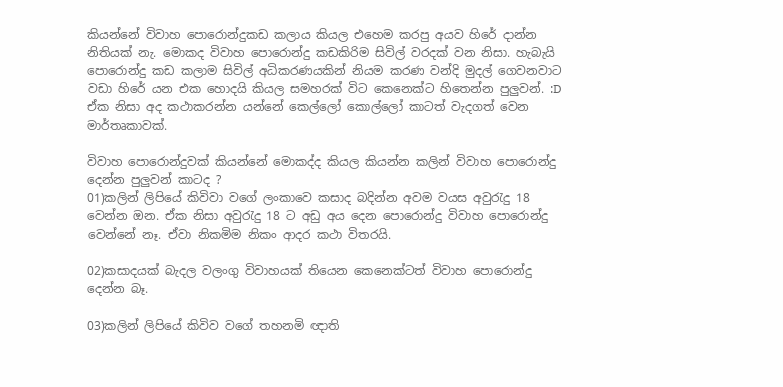කියන්නේ විවාහ පොරොන්දුකඩ කලාය කියල එහෙම කරපු අයව හිරේ දාන්න නිතියක් නැ. මොකද විවාහ පොරොන්දු කඩකිරිම සිවිල් වරදක් වන නිසා. හැබැයි පොරොන්දු කඩ කලාම සිවිල් අධිකරණයකින් නියම කරණ වන්දි මුදල් ගෙවනවාට වඩා හිරේ යන එක හොදයි කියල සමහරක් විට කෙනෙක්ට හිතෙන්න පුලුවන්. :D ඒක නිසා අද කථාකරන්න යන්නේ කෙල්ලෝ කොල්ලෝ කාටත් වැදගත් වෙන මාර්තෘකාවක්.

විවාහ පොරොන්දුවක් කියන්නේ මොකද්ද කියල කියන්න කලින් විවාහ පොරොන්දු දෙන්න පුලුවන් කාටද ?
01)කලින් ලිපියේ කිවිවා වගේ ලංකාවෙ කසාද බදින්න අවම වයස අවුරැදු 18  වෙන්න ඔන. ඒක නිසා අවුරැදු 18 ට අඩු අය දෙන පොරොන්දු විවාහ පොරොන්දු වෙන්නේ නෑ. ඒවා නිකමිම නිකං ආදර කථා විතරයි.

02)කසාදයක් බැදල වලංගු විවාහයක් තියෙන කෙනෙක්ටත් විවාහ පොරොන්දු දෙන්න බෑ.

03)කලින් ලිපියේ කිවිව වගේ තහනමි ඥාති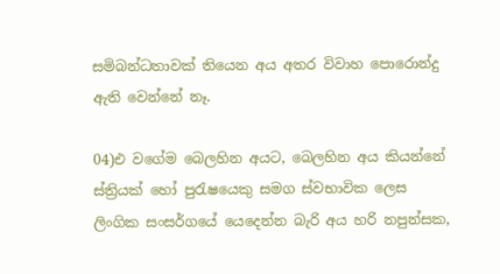සමිබන්ධතාවක් තියෙන අය අතර විවාහ පොරොන්දු ඇති වෙන්නේ නෑ.

04)එ වගේම බෙලහින අයට, බෙලහින අය කියන්නේ ස්ත්‍රියක් හෝ පුරැෂයෙකු සමග ස්වභාවික ලෙස ලිංගික සංසර්ගයේ යෙදෙන්න බැරි අය හරි නපුන්සක,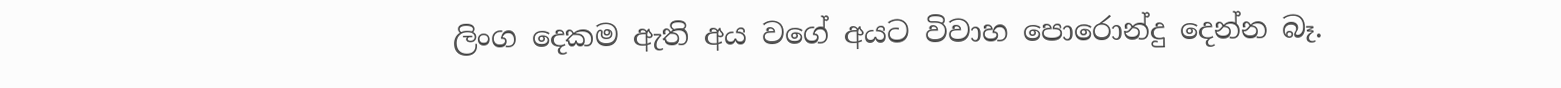ලිංග දෙකම ඇති අය වගේ අයට විවාහ පොරොන්දු දෙන්න බෑ.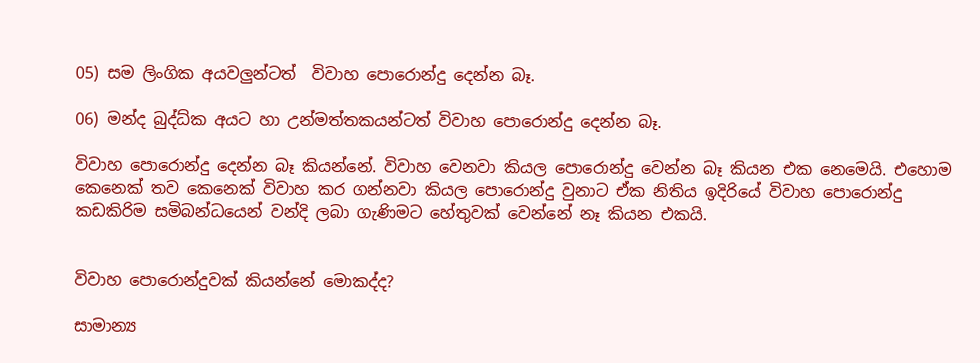05) සම ලිංගික අයවලුන්ටත්  විවාහ පොරොන්දු දෙන්න බෑ.

06) මන්ද බුද්ධ්ක අයට හා උන්මත්තකයන්ටත් විවාහ පොරොන්දු දෙන්න බෑ.

විවාහ පොරොන්දු දෙන්න බෑ කියන්නේ. විවාහ වෙනවා කියල පොරොන්දු වෙන්න බෑ කියන එක නෙමෙයි. එහොම කෙනෙක් ‍තව කෙනෙක් විවාහ කර ගන්නවා කියල පොරොන්දු වුනාට ඒක නිතිය ඉදිරියේ විවාහ පොරොන්දු කඩකිරිම සමිබන්ධයෙන් වන්දි ලබා ගැණිමට හේතුවක් වෙන්නේ නෑ කියන එකයි.


විවාහ පොරොන්දුවක් කියන්නේ මොකද්ද?

සාමාන්‍ය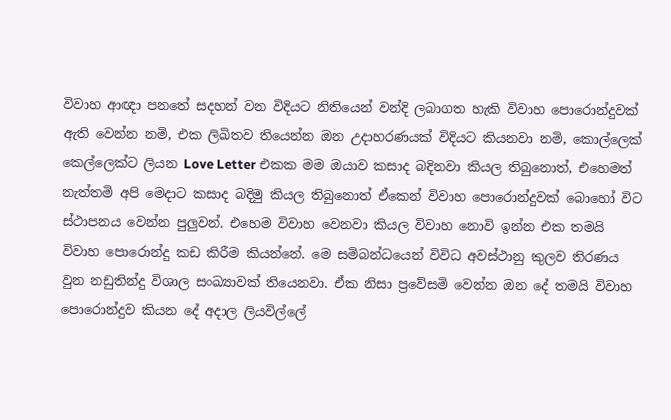විවාහ ආඥා පනතේ සදහන් වන විදියට නිතියෙන් වන්දි ලබාගත හැකි විවාහ පොරොන්දුවක් ඇති වෙන්න නමි, එක ලිඛිතව තියෙන්න ඔන උදාහරණයක් විදියට කියනවා නමි, කොල්ලෙක් කෙල්ලෙක්ට ලියන Love Letter එකක මම ඔයාව කසාද බදිනවා කියල තිබුනොත්, එහෙමත් නැත්තමි අපි මෙදාට කසාද බදිමු කියල තිබුනොත් ඒකෙන් විවාහ පොරොන්දුවක් බොහෝ විට ස්ථාපනය වෙන්න පුලුවන්. එහෙම විවාහ වෙනවා කියල විවාහ නොවි ඉන්න එක තමයි විවාහ පොරොන්දු කඩ කිරීම කියන්නේ. මෙ සමිබන්ධයෙන් විවිධ අවස්ථානු කුලව තිරණය වුන නඩුතින්දු විශාල සංඛ්‍යාවක් තියෙනවා. ඒක නිසා ප්‍රවේසමි වෙන්න ඔන දේ තමයි විවාහ පොරොන්දුව කියන දේ අදාල ලියවිල්ලේ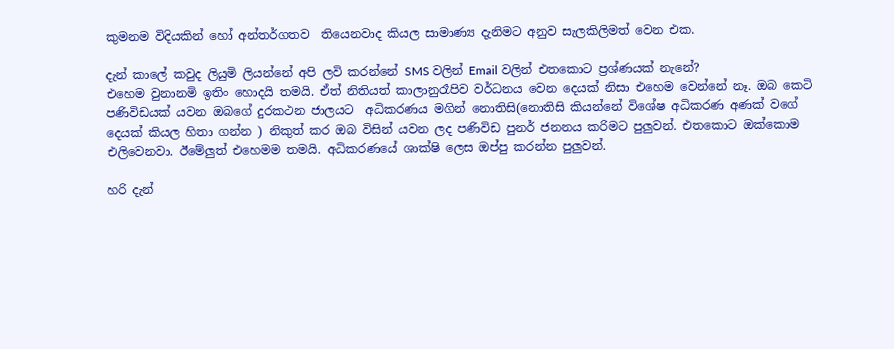කුමනම විදියකින් හෝ අන්තර්ගතව  තියෙනවාද කියල සාමාණ්‍ය දැනිමට අනුව සැලකිලිමත් වෙන එක.

දැන් කාලේ කවුද ලියුමි ලියන්නේ අපි ලවි කරන්නේ SMS වලින් Email වලින් එතකොට ප්‍රශ්ණයක් නැනේ?
එහෙම වුනානමි ඉතිං හොදයි තමයි. ඒත් නිතියත් කාලානුරෑපිව වර්ධනය වෙන දෙයක් නිසා එහෙම වෙන්නේ නෑ. ඔබ කෙටි පණිවිඩයක් යවන ඔබගේ දුරකථන ජාලයට  අධිකරණය මගින් නොතිසි(නොතිසි කියන්නේ විශේෂ අධිකරණ අණක් වගේ දෙයක් කියල හිතා ගන්න ) නිකුත් කර ඔබ විසින් යවන ලද පණිවිඩ පුනර් ජනනය කරිමට පුලුවන්. එතකොට ඔක්කොම එලිවෙනවා. ඊමේලුත් එහෙමම තමයි. අධිකරණයේ ශාක්ෂි ලෙස ඔප්පු කරන්න පුලුවන්.

හරි දැන්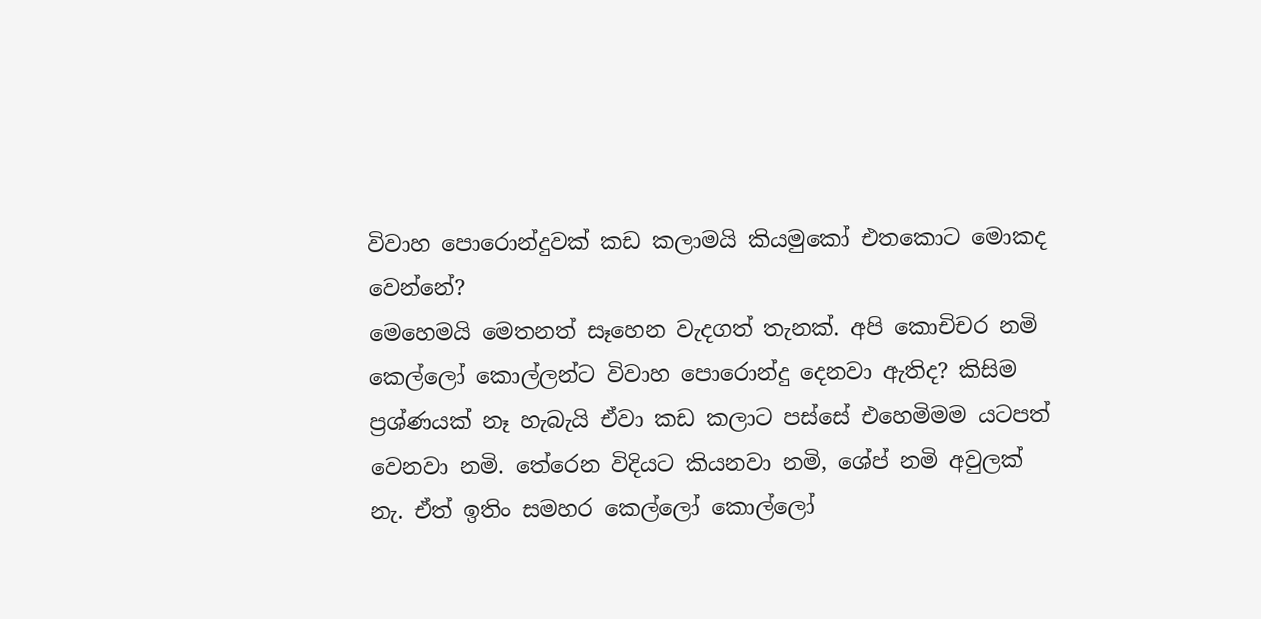විවාහ පොරොන්දුවක් කඩ කලාමයි කියමුකෝ එතකොට මොකද වෙන්නේ?
මෙහෙමයි මෙතනත් සෑහෙන වැදගත් තැනක්. අපි කොචිචර නමි කෙල්ලෝ කොල්ලන්ට විවාහ පොරොන්දු දෙනවා ඇතිද? කිසිම ප්‍රශ්ණයක් නෑ හැබැයි ඒවා කඩ කලාට පස්සේ එහෙමිමම යටපත් වෙනවා නමි. තේරෙන විදියට කියනවා නමි, ශේප් නමි අවුලක් නැ. ඒත් ඉතිං සමහර කෙල්ලෝ කොල්ලෝ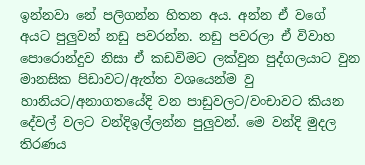ඉන්නවා නේ පලිගන්න හිතන අය. අන්න ඒ වගේ අයට පුලුවන් නඩු පවරන්න. නඩු පවරලා ඒ විවාහ පොරොන්දුව නිසා ඒ කඩවිමට ලක්වුන පුද්ගලයාට වුන මානසික පිඩාවට/ඇත්ත වශයෙන්ම වු හානියට/අනාගතයේදි වන පාඩුවලට/වංචාවට කියන දේවල් වලට වන්දිඉල්ලන්න පුලුවන්. මෙ වන්දි මුදල තිරණය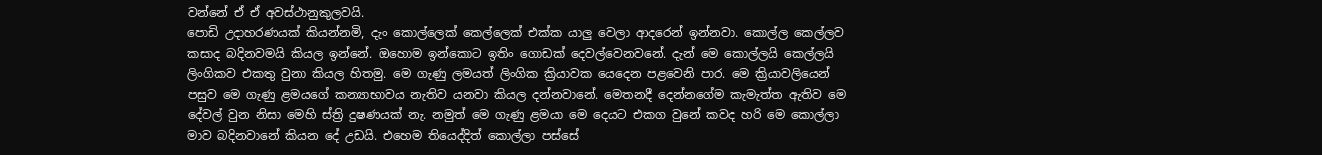වන්නේ ඒ ඒ අවස්ථානුකුලවයි.
පොඩි උදාහරණයක් කියන්නමි, දැං කොල්ලෙක් කෙල්ලෙක් එක්ක යාලු වෙලා ආදරෙන් ඉන්නවා. කොල්ල කෙල්ලව කසාද බදිනවමයි කියල ඉන්නේ. ඔහොම ඉන්කොට ඉතිං ගොඩක් දෙවල්වෙනවනේ. දැන් මෙ කොල්ලයි කෙල්ලයි ලිංගිකව එකතු වුනා කියල හිතමු. මෙ ගැණු ලමයත් ලිංගික ක්‍රියාවක යෙදෙන පළවෙනි පාර. මෙ ක්‍රියාවලියෙන් පසුව මෙ ගැණු ළමයගේ කන්‍යාභාවය නැතිව යනවා කියල දන්නවානේ. මෙතනදී දෙන්නගේම කැමැත්ත ඇතිව මෙ දේවල් වුන නිසා මෙහි ස්ත්‍රි දුෂණයක් නැ. නමුත් මෙ ගැණු ළමයා මෙ දෙයට එකග වුනේ කවද හරි මෙ කොල්ලා මාව බදිනවානේ කියන දේ උඩයි. එහෙම තියෙද්දිත් කොල්ලා පස්සේ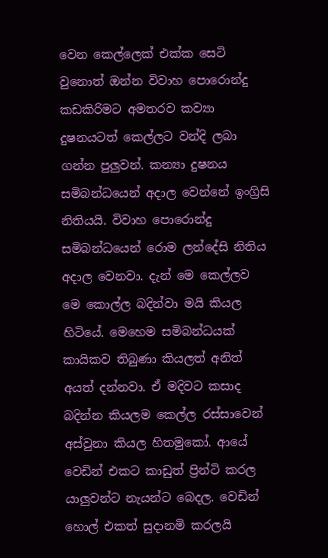වෙන කෙල්ලෙක් එක්ක සෙටි වුනොත් ඔන්න විවාහ පොරොන්දු කඩකිරිමට අමතරව කව්‍යා දුෂනයටත් කෙල්ලට වන්දි ලබා ගන්න පුලුවන්. කන්‍යා දුෂනය සමිබන්ධයෙන් අදාල වෙන්නේ ඉංග්‍රිසි නිතියයි. විවාහ පොරොන්දු සමිබන්ධයෙන් රොම ලන්දේසි නිතිය අදාල වෙනවා. දැන් මෙ කෙල්ලව මෙ කොල්ල බදින්වා මයි කියල හිටියේ. මෙහෙම සමිබන්ධයක් කායිකව තිබුණා කියලත් අනිත් අයත් දන්නවා. ඒ මදිවට කසාද බදින්න කියලම කෙල්ල රස්සාවෙන් අස්වුනා කියල හිතමුකෝ. ආයේ වෙඩින් එකට කාඩුත් ප්‍රින්ටි කරල යාලුවන්ට නැයන්ට බෙදල. වෙඩින් හොල් එකත් සුදානමි කරලයි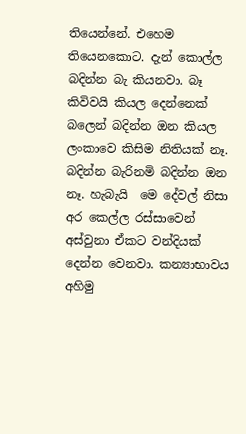තියෙන්නේ. එහෙම තියෙන‍කොට. දැන් කොල්ල බදින්න බැ කියනවා. බෑ කිවිවයි කියල දෙන්නෙක් බලෙන් බදින්න ඔන කියල ලංකාවෙ කිසිම නිතියක් නෑ. බදින්න බැරිනමි බදින්න ඔන නෑ. හැබැයි  මෙ දේවල් නිසා අර කෙල්ල රස්සාවෙන් අස්වුනා ඒකට වන්දියක් දෙන්න වෙනවා. කන්‍යාභාවය අහිමු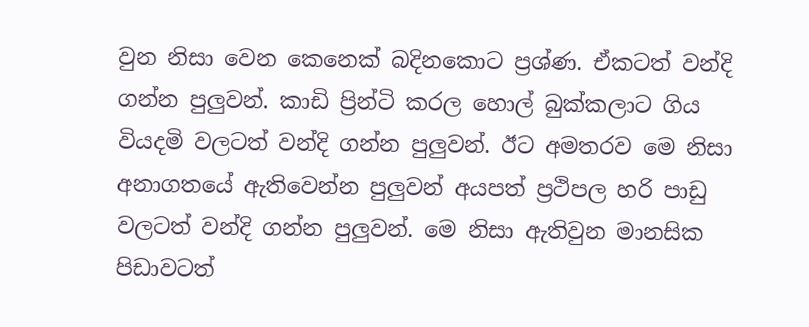වුන නිසා වෙන කෙනෙක් බදිනකොට ප්‍රශ්ණ. ඒකටත් වන්දි ගන්න පුලුවන්. කාඩි ප්‍රින්ටි කරල හොල් බුක්කලාට ගිය වියදමි වලටත් වන්දි ගන්න පුලුවන්. ඊට අමතරව මෙ නිසා අනාගතයේ ඇතිවෙන්න පුලුවන් අයපත් ප්‍රථිපල හරි පාඩු වලටත් වන්දි ගන්න පුලුවන්. මෙ නිසා ඇතිවුන මානසික පිඩාවටත්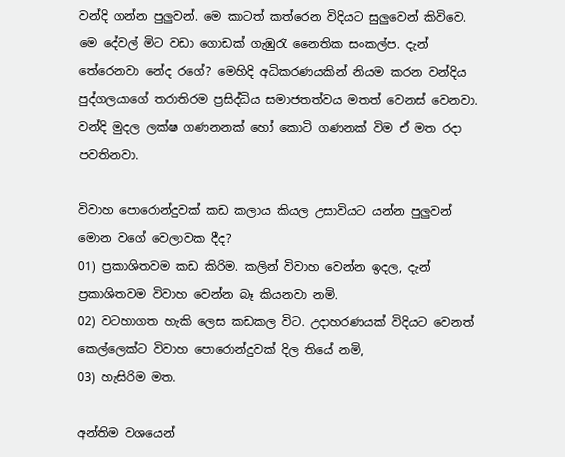වන්දි ගන්න පුලුවන්. මෙ කාටත් කත්රෙන විදියට සුලුවෙන් කිවිවෙ. මෙ දේවල් මිට වඩා ගොඩක් ගැඹුරැ නෛතික සංකල්ප. දැන් තේරෙනවා නේද රගේ? මෙහිදි අධිකරණයකින් නියම කරන වන්දිය පුද්ගලයාගේ තරාතිරම ප්‍රසිද්ධිය සමාජතත්වය මතත් වෙනස් වෙනවා. වන්දි මුදල ලක්ෂ ගණනනක් හෝ කොටි ගණනක් විම ඒ මත රදා පවතිනවා.

විවාහ පොරොන්දුවක් කඩ කලාය කියල උසාවියට යන්න පුලුවන් මොන වගේ වෙලාවක දීද?
01) ප්‍රකාශිතවම කඩ කිරිම. කලින් විවාහ වෙන්න ඉදල, දැන් ප්‍රකාශිතවම විවාහ වෙන්න බෑ කියනවා නමි.
02) වටහාගත හැකි ලෙස කඩකල විට. උදාහරණයක් විදියට වෙනත් කෙල්ලෙක්ට විවාහ පොරොන්දුවක් දිල තියේ නමි,
03) හැසිරිම මත.

අන්තිම වශයෙන්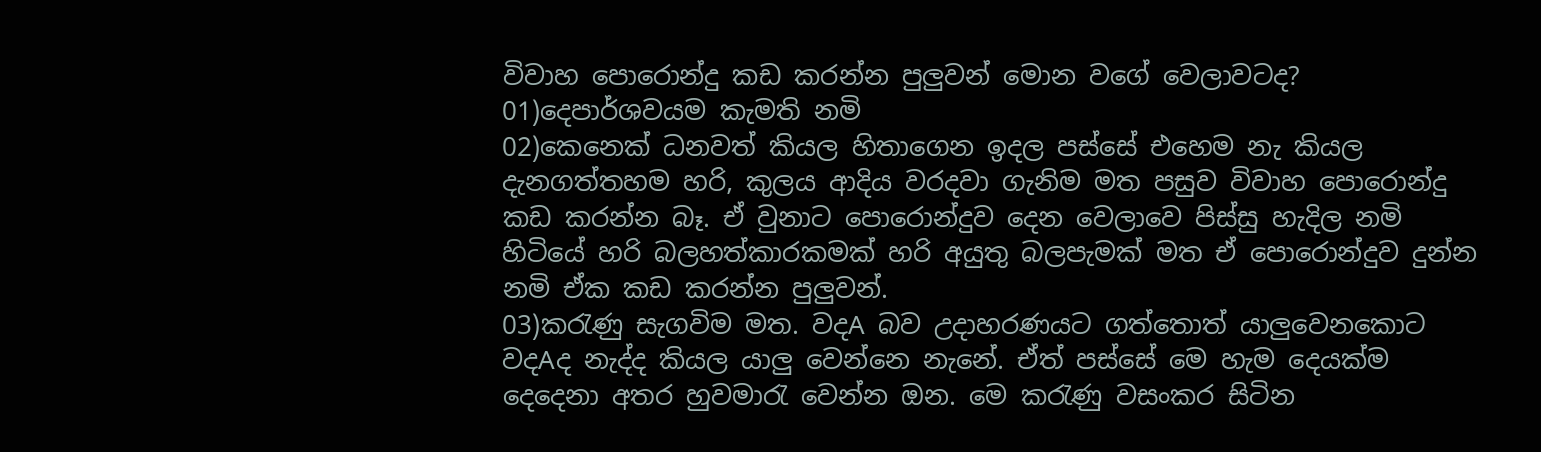විවාහ පොරොන්දු කඩ කරන්න පුලුවන් මොන වගේ වෙලාවටද?
01)දෙපාර්ශවයම කැමති නමි
02)කෙනෙක් ධනවත් කියල හිතාගෙන ඉදල පස්සේ එහෙම නැ කියල දැනගත්තහම හරි, කුලය ආදිය වරදවා ගැනිම මත පසුව විවාහ පොරොන්දු කඩ කරන්න බෑ. ඒ වුනාට පොරොන්දුව දෙන වෙලාවෙ පිස්සු හැදිල නමි හිටියේ හරි බලහත්කාරකමක් හරි අයුතු බලපැමක් මත ඒ පොරොන්දුව දුන්න නමි ඒක කඩ කරන්න පුලුවන්.
03)කරැණු සැගවිම මත. වදA බව උදාහරණයට ගත්තොත් යාලුවෙනකොට වදAද නැද්ද කියල යාලු වෙන්නෙ නැනේ. ඒත් පස්සේ මෙ හැම දෙයක්ම දෙදෙනා අතර හුවමාරැ වෙන්න ඔන. මෙ කරැණු වසංකර සිටින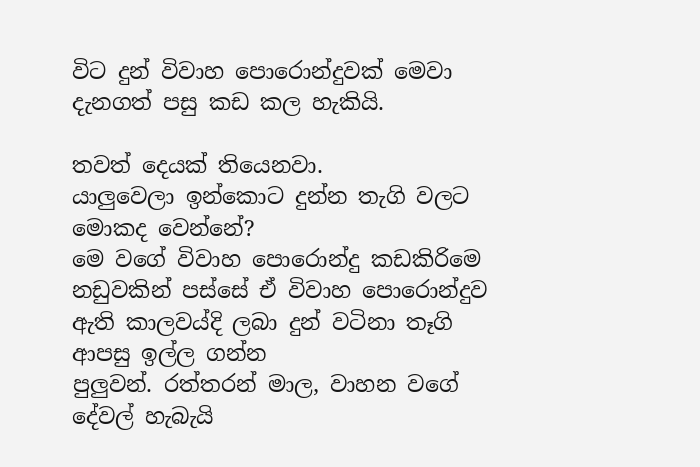විට දුන් විවාහ පොරොන්දුවක් මෙවා දැනගත් පසු කඩ කල හැකියි.

තවත් දෙයක් තියෙනවා.
යාලුවෙලා ඉන්කොට දුන්න තැගි වලට මොකද වෙන්නේ?
මෙ වගේ විවාහ පොරොන්දු කඩකිරිමෙ නඩුවකින් පස්සේ ඒ විවාහ පොරොන්දුව ඇති කාලවය්දි ලබා දුන් වටිනා තෑගි ආපසු ඉල්ල ගන්න
පුලුවන්. රත්තරන් මාල, වාහන වගේ දේවල් හැබැයි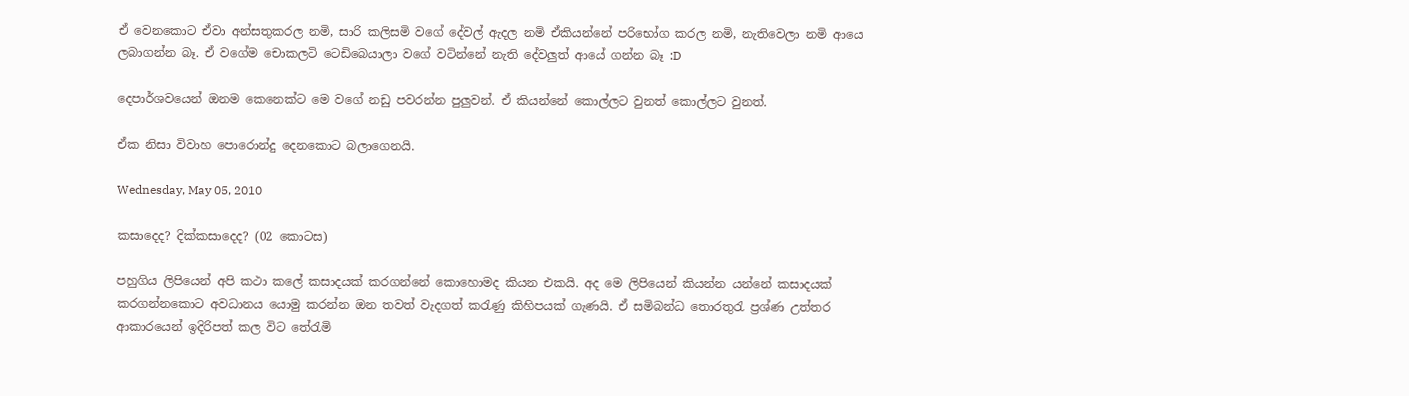ඒ වෙනකොට ඒවා අන්සතුකරල නමි, සාරි කලිසමි වගේ දේවල් ඇදල නමි ඒකියන්නේ පරිභෝග කරල නමි, නැතිවෙලා නමි ආයෙ ලබාගන්න බෑ. ඒ වගේම චොකලටි ටෙඩිබෙයාලා වගේ වටින්නේ නැති දේවලුත් ආයේ ගන්න බෑ :D

දෙපාර්ශවයෙන් ඔනම කෙනෙක්ට මෙ වගේ නඩු පවරන්න පුලුවන්. ඒ කියන්නේ කොල්ලට වුනත් කොල්ලට වුනත්.

ඒක නිසා විවාහ පොරොන්දු දෙනකොට බලාගෙනයි.

Wednesday, May 05, 2010

කසාදෙද? දික්කසාදෙද? (02 කොටස)

පහුගිය ලිපියෙන් අපි කථා කලේ කසාදයක් කරගන්නේ කොහොමද කියන එකයි. අද මෙ ලිපියෙන් කියන්න යන්නේ කසාදයක් කරගන්නකොට අවධානය යොමු කරන්න ඔන තවත් වැදගත් කරැණු කිහිපයක් ගැණයි. ඒ සමිබන්ධ තොරතුරැ ප්‍රශ්ණ උත්තර ආකාරයෙන් ඉදිරිපත් කල විට තේරැමි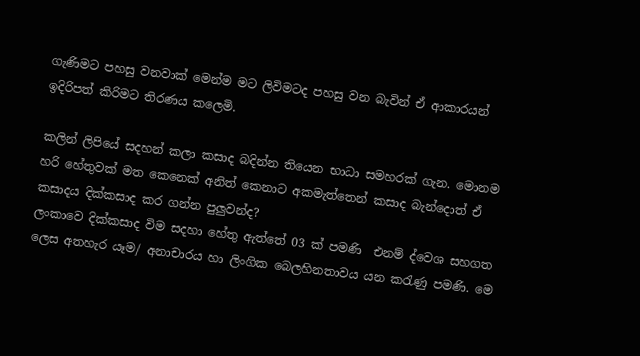ගැණිමට පහසු වනවාක් මෙන්ම මට ලිවිමටද පහසු වන බැවින් ඒ ආකාරයන් ඉදිරිපත් කිරිමට තිරණය කලෙමි.

කලින් ලිපියේ සදහන් කලා කසාද බදින්න තියෙන භාධා සමහරක් ගැන. මොනම හරි හේතුවක් මත කෙනෙක් අනිත් කෙනාට අකමැත්තෙන් කසාද බැන්දොත් ඒ කසාදය දික්කසාද කර ගන්න පුලුවන්ද?
ලංකාවෙ දික්කසාද විම සදහා හේතු ඇත්තේ 03 ක් පමණි  එනම් ද්වෙශ සහගත ලෙස අතහැර යෑම/ අනාචාරය හා ලිංගික බෙලහිනතාවය යන කරැණු පමණි. මෙ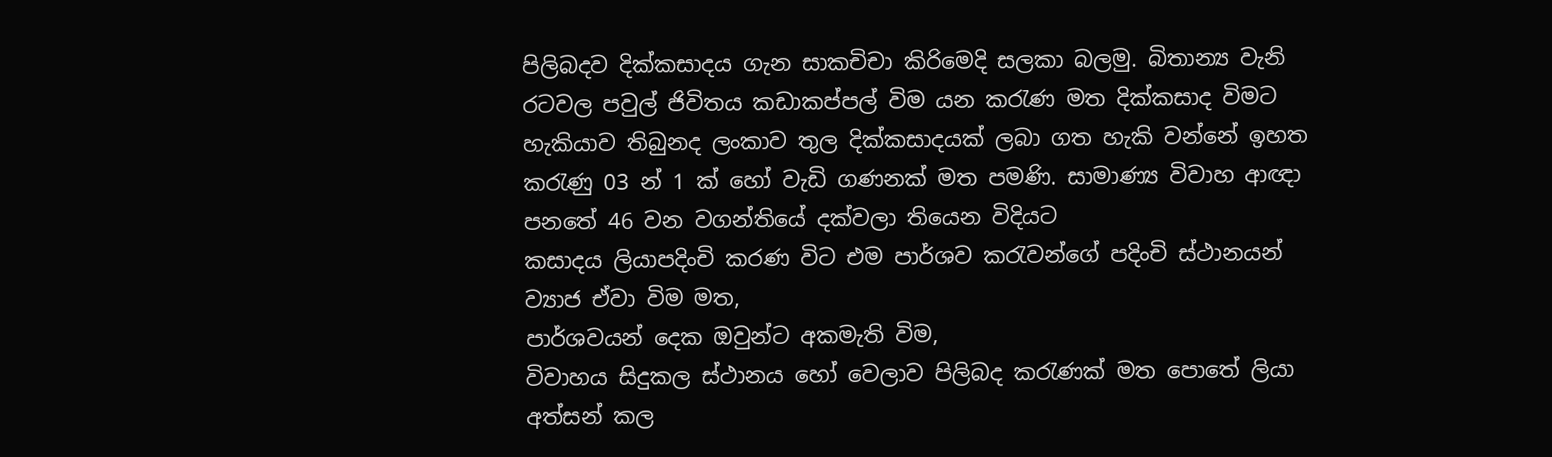පිලිබදව දික්කසාදය ගැන සාකචිචා කිරිමෙදි සලකා බලමු. බිතාන්‍ය වැනි රටවල පවුල් ජිවිතය කඩාකප්පල් විම යන කරැණ මත දික්කසාද විමට හැකියාව තිබුනද ලංකාව තුල දික්කසාදයක් ලබා ගත හැකි වන්නේ ඉහත කරැණු 03 න් 1 ක් හෝ වැඩි ගණනක් මත පමණි. සාමාණ්‍ය විවාහ ආඥා පනතේ 46 වන වගන්තියේ දක්වලා තියෙන විදියට
කසාදය ලියාපදිංචි කරණ විට එම පාර්ශව කරැවන්ගේ පදිංචි ස්ථානයන් ව්‍යාජ ඒවා විම මත,
පාර්ශවයන් දෙක ඔවුන්ට අකමැති විම,
විවාහය සිදුකල ස්ථානය හෝ වෙලාව පිලිබද කරැණක් මත පොතේ ලියා අත්සන් කල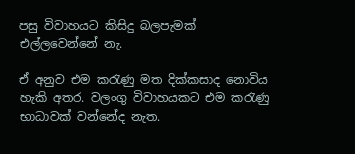පසු විවාහයට කිසිදු බලපැමක් එල්ලවෙන්නේ නැ.

ඒ අනුව එම කරැණු මත දික්කසාද නොවිය හැකි අතර. වලංගු විවාහයකට එම කරැණු භාධාවක් වන්නේද නැත.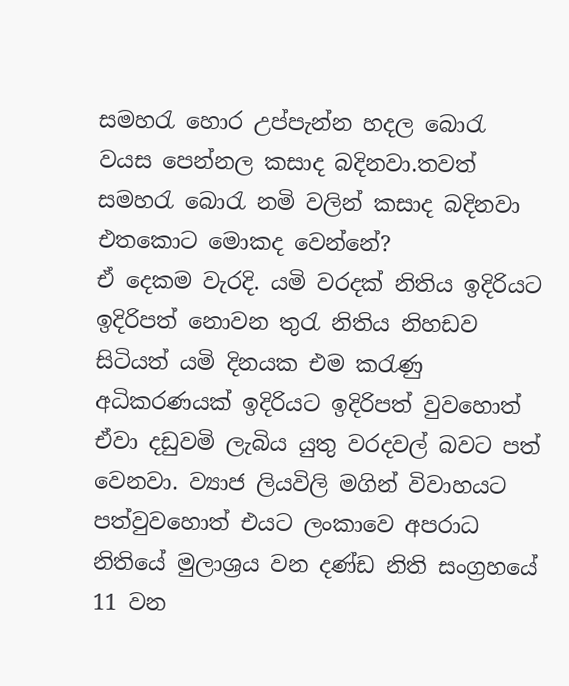සමහරැ හොර උප්පැන්න හදල බොරැ වයස පෙන්නල කසාද බදිනවා.තවත් සමහරැ බොරැ නමි වලින් කසාද බදිනවා එතකොට මොකද වෙන්නේ?
ඒ දෙකම වැරදි. යමි වරදක් නිතිය ඉදිරියට ඉදිරිපත් නොවන තුරැ නිතිය නිහඩව සිටියත් යමි දිනයක එම කරැණු අධිකරණයක් ඉදිරියට ඉදිරිපත් වුවහොත්  ඒවා දඩුවමි ලැබිය යුතු වරදවල් බවට පත් වෙනවා. ව්‍යාජ ලියවිලි මගින් විවාහයට පත්වුවහොත් එයට ලංකාවෙ අපරාධ නිතියේ මුලාශ්‍රය වන දණ්ඩ නිති සංග්‍රහයේ 11 වන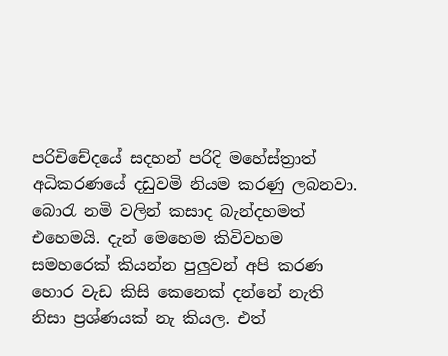පරිචිචේදයේ සදහන් පරිදි මහේස්ත්‍රාත් අධිකරණයේ දඩුවමි නියම කරණු ලබනවා. බොරැ නමි වලින් කසාද බැන්දහමත් එහෙමයි. දැන් මෙහෙම කිවිවහම සමහරෙක් කියන්න පුලුවන් අපි කරණ හොර වැඩ කිසි කෙනෙක් දන්නේ නැති නිසා ප්‍රශ්ණයක් නැ කියල. එත්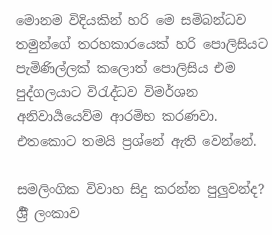මොනම විදියකින් හරි මෙ සමිබන්ධව තමුන්ගේ තරහකාරයෙක් හරි පොලිසියට පැමිණිල්ලක් කලොත් පොලිසිය එම පුද්ගලයාට විරැද්ධව විමර්ශන අනිවාර්‍යයෙව්ම ආරමිභ කරණවා. එතකොට තමයි ප්‍රශ්නේ ඇති වෙන්නේ.

සමලිංගික විවාහ සිදු කරන්න පුලුවන්ද?
ර්‍ශ්‍රී ලංකාව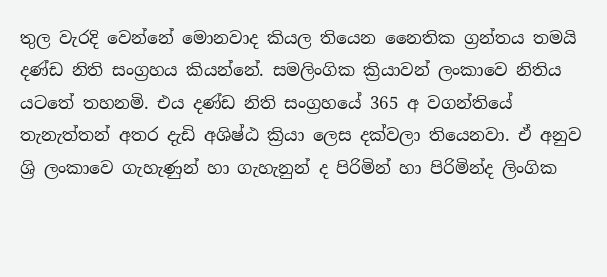තුල වැරදි වෙන්නේ මොනවාද කියල තියෙන නෛතික ග්‍රන්තය තමයි දණ්ඩ නිති සංග්‍රහය කියන්නේ. සමලිංගික ක්‍රියාවන් ලංකාවෙ නිතිය යටතේ තහනමි. එය දණ්ඩ නිති සංග්‍රහයේ 365 අ වගන්තියේ තැනැත්තන් අතර දැඩි අශිෂ්ඨ ක්‍රියා ලෙස දක්වලා තියෙනවා. ඒ අනුව ශ්‍රි ලංකාවෙ ගැහැණුන් හා ගැහැනුන් ද පිරිමින් හා පිරිමින්ද ලිංගික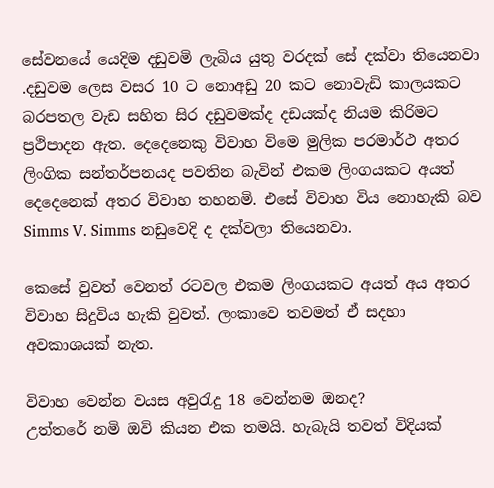සේවනයේ යෙදිම දඩුවමි ලැබිය යුතු වරදක් සේ දක්වා තියෙනවා .දඩුවම ලෙස වසර 10 ට නොඅඩු 20 කට නොවැඩි කාලයකට බරපතල වැඩ සහිත සිර දඩුවමක්ද දඩයක්ද නියම කිරිමට ප්‍රථිපාදන ඇත. දෙදෙනෙකු විවාහ විමෙ මුලික පරමාර්ථ අතර ලිංගික සන්තර්පනයද පවතින බැවින් එකම ලිංගයකට අයත් දෙදෙනෙක් අතර විවාහ තහනමි. එසේ විවාහ විය නොහැකි බව Simms V. Simms නඩුවෙදි ද දක්වලා තියෙනවා.

කෙසේ වුවත් වෙනත් රටවල එකම ලිංගයකට අයත් අය අතර විවාහ සිදුවිය හැකි වුවත්. ලංකාවෙ තවමත් ඒ සදහා අවකාශයක් නැත.

විවාහ වෙන්න වයස අවුරැදු 18 වෙන්නම ඔනද?
උත්තරේ නමි ඔවි කියන එක තමයි. හැබැයි තවත් විදියක්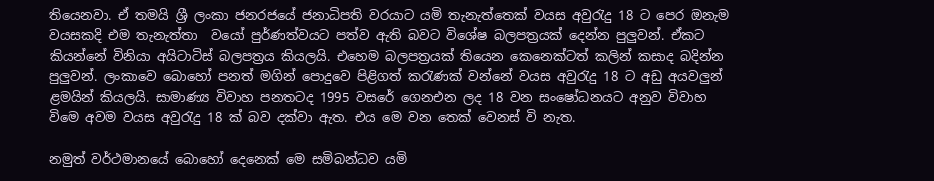තියෙනවා. ඒ තමයි ශ්‍රී ලංකා ජනරජයේ ජනාධිපති වරයාට යමි තැනැත්තෙක් වයස අවුරැදු 18 ට පෙර ඔනැම වයසකදි එම තැනැත්තා  වයෝ පුර්ණත්වයට පත්ව ඇති බවට විශේෂ බලපත්‍රයක් දෙන්න පුලුවන්. ඒකට කියන්නේ විනියා අයිටාටිස් බලපත්‍රය කියලයි. එහෙම බලපත්‍රයක් තියෙන කෙනෙක්ටත් කලින් කසාද බදින්න පුලුවන්. ලංකාවෙ බොහෝ පනත් මගින් පොදුවෙ පිළිගත් කරැණක් වන්නේ වයස අවුරැදු 18 ට අඩු අයවලුන් ළමයින් කියලයි. සාමාණ්‍ය විවාහ පනතටද 1995 වසරේ ගෙනඑන ලද 18 වන සංෂෝධනයට අනුව විවාහ විමෙ අවම වයස අවුරැදු 18 ක් බව දක්වා ඇත. එය මෙ වන තෙක් වෙනස් වි නැත.

නමුත් වර්ථමානයේ බොහෝ දෙනෙක් මෙ සමිබන්ධව යමි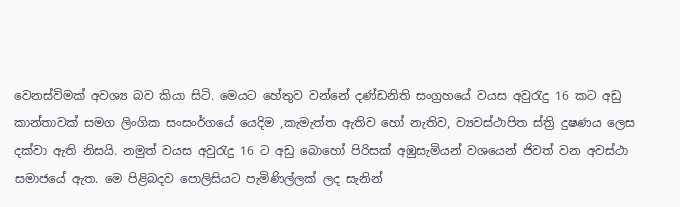වෙනස්විමක් අවශ්‍ය බව කියා සිටි. මෙයට හේතුව වන්නේ දණ්ඩනිති සංග්‍රහයේ වයස අවුරැදු 16 කට අඩු කාන්තාවක් සමග ලිංගික සංසංර්ගයේ යෙදිම ,කැමැත්ත ඇතිව හෝ නැතිව, ව්‍යවස්ථාපිත ස්ත්‍රි දුෂණය ලෙස දක්වා ඇති නිසයි. නමුත් වයස අවුරැදු 16 ට අඩු බොහෝ පිරිසක් අඹුසැමියන් වශයෙන් ජිවත් වන අවස්ථා සමාජයේ ඇත. මෙ පිළිබදව පොලිසියට පැමිණිල්ලක් ලද සැනින්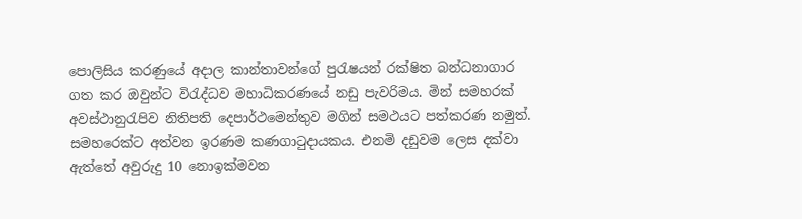පොලිසිය කරණුයේ අදාල කාන්තාවන්ගේ පුරැෂයන් රක්ෂිත බන්ධනාගාර ගත කර ඔවුන්ට විරැද්ධව මහාධිකරණයේ නඩු පැවරිමය. මින් සමහරක් අවස්ථානුරැපිව නිතිපති දෙපාර්ථමෙන්තුව මගින් සමථයට පත්කරණ නමුත්. සමහරෙක්ට අත්වන ඉරණම කණගාටුදායකය. එනමි දඩුවම ලෙස දක්වා ඇත්තේ අවුරුදු 10 නොඉක්මවන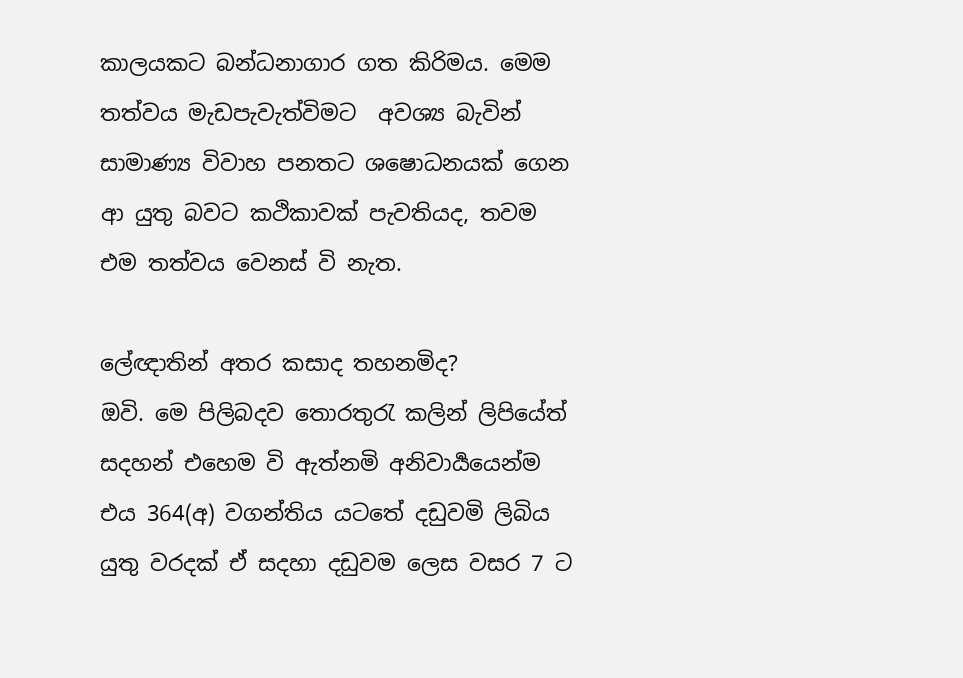කාලයකට බන්ධනාගාර ගත කිරිමය. මෙම තත්වය මැඩපැවැත්විමට  අවශ්‍ය බැවින් සාමාණ්‍ය විවාහ පනතට ශෂොධනයක් ගෙන ආ යුතු බවට කථිකාවක් පැවතියද, තවම එම තත්වය වෙනස් වි නැත.

ලේඥාතින් අතර කසාද තහනමිද?
ඔවි. මෙ පිලිබදව තොරතුරැ කලින් ලිපියේත් සදහන් එහෙම වි ඇත්නමි අනිවාර්‍යයෙන්ම එය 364(අ) වගන්තිය යටතේ දඩුවමි ලිබිය යුතු වරදක් ඒ සදහා දඩුවම ලෙස වසර 7 ට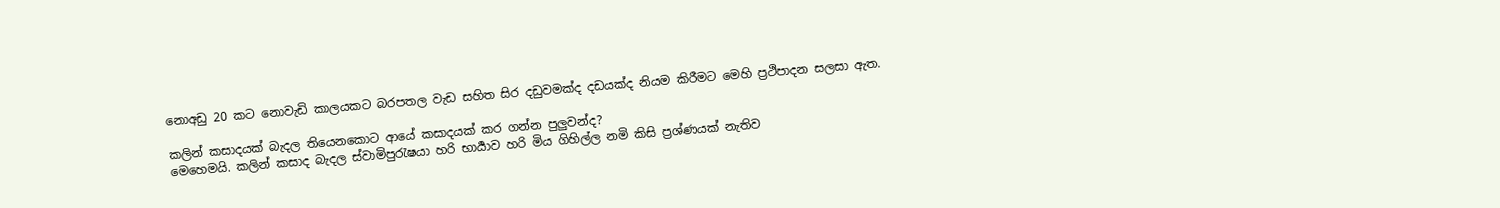නොඅඩු 20 කට නොවැඩි කාලයකට බරපතල වැඩ සහිත සිර දඩුවමක්ද දඩයක්ද නියම කිරීමට මෙහි ප්‍රථිපාදන සලසා ඇත.

කලින් කසාදයක් බැදල තියෙනකොට ආයේ කසාදයක් කර ගන්න පුලුවන්ද?
මෙහෙමයි. කලින් කසාද බැදල ස්වාමිපුරැෂයා හරි භාර්‍යාව හරි මිය ගිහිල්ල නමි කිසි ප්‍රශ්ණයක් නැතිව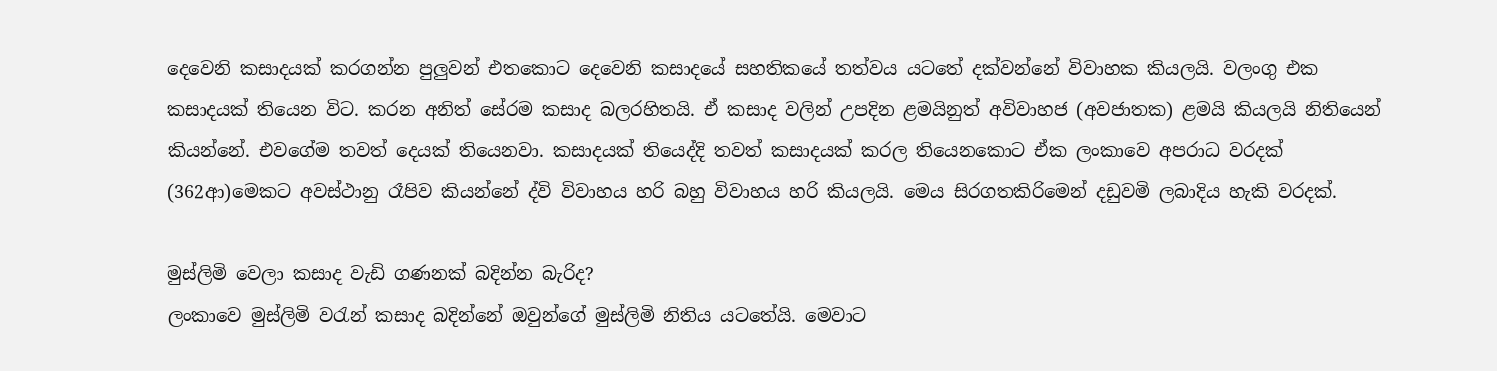දෙවෙනි කසාදයක් කරගන්න පුලුවන් එතකොට දෙවෙනි කසාදයේ සහතිකයේ තත්වය යටතේ දක්වන්නේ විවාහක කියලයි. වලංගු එක කසාදයක් තියෙන විට. කරන අනිත් සේරම කසාද බලරහිතයි. ඒ කසාද වලින් උපදින ළමයිනුත් අවිවාහජ (අවජාතක) ළමයි කියලයි නිතියෙන් කියන්නේ. එවගේම තවත් දෙයක් තියෙනවා. කසාදයක් තියෙද්දි තවත් කසාදයක් කරල තියෙනකොට ඒක ලංකාවෙ අපරාධ වරදක් (362ආ)මෙකට අවස්ථානු රෑපිව කියන්නේ ද්වි විවාහය හරි බහු විවාහය හරි කියලයි. මෙය සිරගතකිරිමෙන් දඩුවමි ලබාදිය හැකි වරදක්.

මුස්ලිමි වෙලා කසාද වැඩි ගණනක් බදින්න බැරිද?
ලංකාවෙ මුස්ලිමි වරැන් කසාද බදින්නේ ඔවුන්ගේ මුස්ලිමි නිතිය යටතේයි. මෙවාට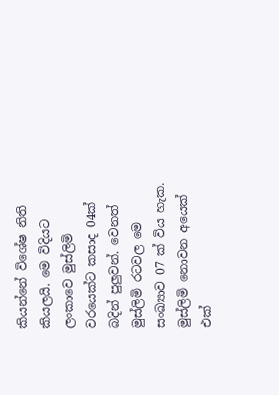කියන්නේ විශේෂ නිති කියලයි. මෙ විදියට ලංකාවෙ මුස්ලිමි වරයෙක්ට කසාද 04ක් බදින් පුලුවන්. වෙනත් මුස්ලිමි රටවල මෙ සංඛ්‍යාව 07 ක් විය හැක. මුස්ලිමි නොවන අයෙක් එක්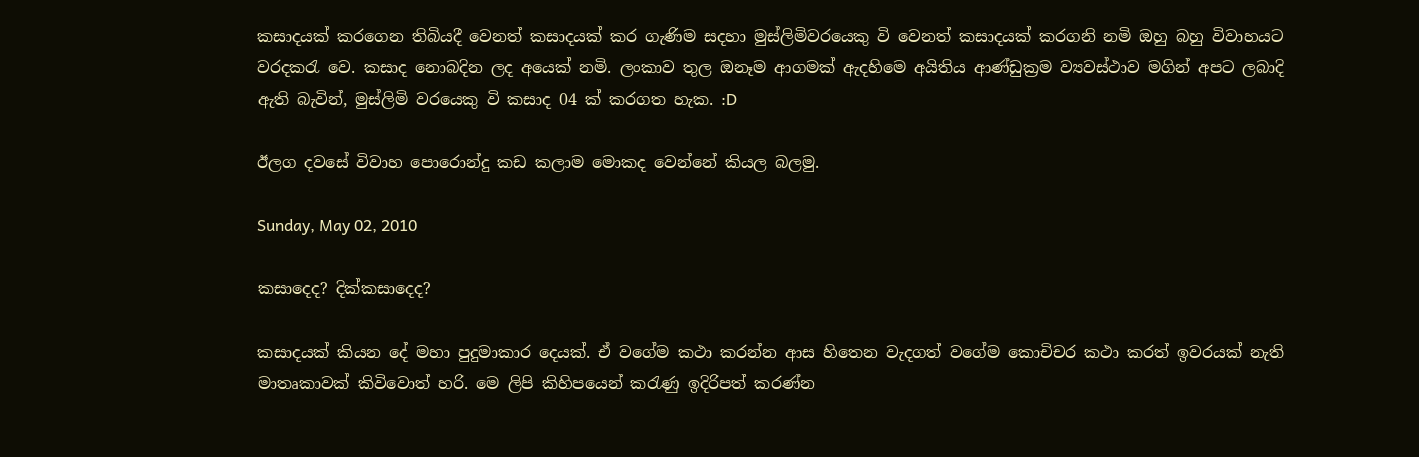කසාදයක් කරගෙන තිබියදී වෙනත් කසාදයක් කර ගැණිම සදහා මුස්ලිමිවරයෙකු වි වෙනත් කසාදයක් කරගනි නමි ඔහු බහු විවාහයට වරදකරැ වෙ. කසාද නොබදින ලද අයෙක් නමි. ලංකාව තුල ඔනෑම ආගමක් ඇදහිමෙ අයිතිය ආණ්ඩුක්‍රම ව්‍යවස්ථාව මගින් අපට ලබාදි ඇති බැවින්, මුස්ලිමි වරයෙකු වි කසාද 04 ක් කරගත හැක. :D

ඊලග දවසේ විවාහ පොරොන්දු කඩ කලාම මොකද වෙන්නේ කියල බලමු.

Sunday, May 02, 2010

කසාදෙද? දික්කසාදෙද?

කසාදයක් කියන දේ මහා පුදුමාකාර දෙයක්. ඒ වගේම කථා කරන්න ආස හිතෙන වැදගත් වගේම කොචිචර කථා කරත් ඉවරයක් නැති මාතෘකාවක් කිවිවොත් හරි. මෙ ලිපි කිහිපයෙන් කරැණු ඉදිරිපත් කරණ්න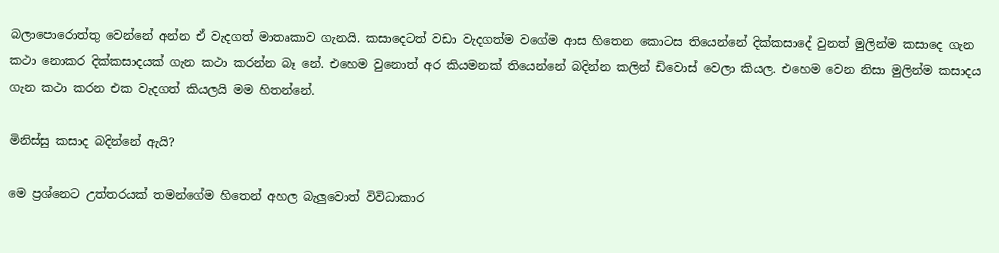බලාපොරොත්තු වෙන්නේ අන්න ඒ වැදගත් මාතෘකාව ගැනයි. කසාදෙටත් වඩා වැදගත්ම වගේම ආස හිතෙන කොටස තියෙන්නේ දික්කසාදේ වුනත් මුලින්ම කසාදෙ ගැන කථා නොකර දික්කසාදයක් ගැන කථා කරන්න බෑ නේ. එහෙම වුනොත් අර කියමනක් තියෙන්නේ බදින්න කලින් ඩිවොස් වෙලා කියල. එහෙම වෙන නිසා මුලින්ම කසාදය ගැන කථා කරන එක වැදගත් කියලයි මම හිතන්නේ.

මිනිස්සු කසාද බදින්නේ ඇයි?

මෙ ප්‍රශ්නෙට උත්තරයක් තමන්ගේම හිතෙන් අහල බැලුවොත් විවිධාකාර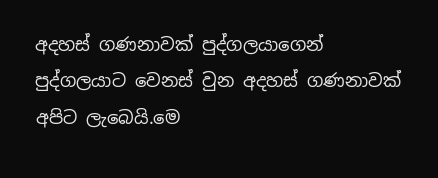අදහස් ගණනාවක් පුද්ගලයාගෙන් පුද්ගලයාට වෙනස් වුන අදහස් ගණනාවක් අපිට ලැබෙයි.මෙ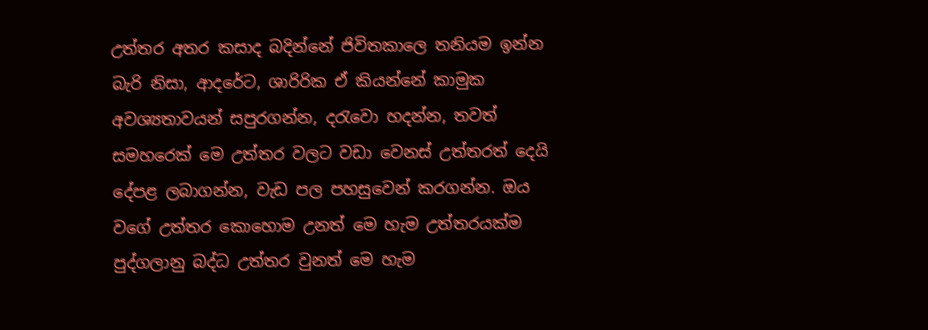උත්තර අතර කසාද බදින්නේ ජිවිතකාලෙ තනියම ඉන්න බැරි නිසා, ආදරේට, ශාරිරික ඒ කියන්නේ කාමුක අවශ්‍යතාවයන් සපුරගන්න, දරැවො හදන්න, තවත් සමහරෙක් මෙ උත්තර වලට වඩා වෙනස් උත්තරත් දෙයි දේපළ ලබාගන්න, වැඩ පල පහසුවෙන් කරගන්න. ඔය වගේ උත්තර කොහොම උනත් මෙ හැම උත්තරයක්ම පුද්ගලානු බද්ධ උත්තර වුනත් මෙ හැම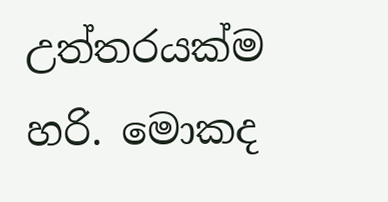උත්තරයක්ම හරි. මොකද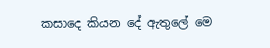කසාදෙ කියන දේ ඇතුලේ මෙ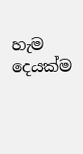හැම දෙයක්ම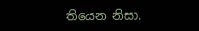තියෙන නිසා.